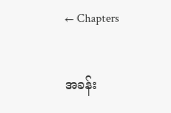← Chapters

အခန်း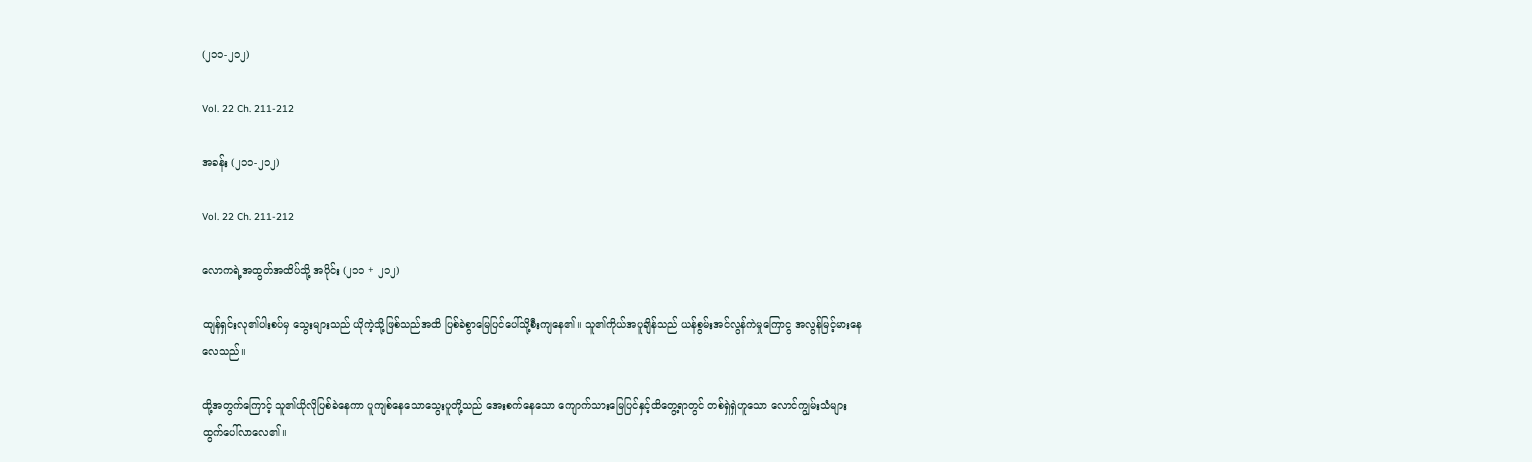(၂၁၁-၂၁၂)

Vol. 22 Ch. 211-212

အခန်း (၂၁၁-၂၁၂)

Vol. 22 Ch. 211-212

လောကရဲ့အထွတ်အထိပ်သို့ အပိုင်း (၂၁၁ + ၂၁၂)

ထျန်ရှင်းလု၏ပါးစပ်မှ သွေးများသည် ယိုကဲ့သို့ဖြစ်သည်အထိ ပြစ်ခဲစွာမြေပြင်ပေါ်သို့စီးကျနေ၏။ သူ၏ကိုယ်အပူချိန်သည် ယန်စွမ်းအင်လွန်ကဲမှုကြောငွ အလွန်မြင့်မားနေလေသည်။

ထို့အတွက်ကြောင့် သူ၏ယိုလိုပြစ်ခဲနေကာ ပူကျစ်နေသောသွေးပူတို့သည် အေးစက်နေသော ကျောက်သားမြေပြင်နှင့်ထိတွေ့ရာတွင် တစ်ရှဲရှဲဟူသော လောင်ကျွမ်းသံများထွက်ပေါ်လာလေ၏။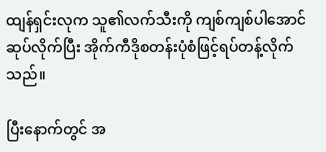ထျန်ရှင်းလုက သူ၏လက်သီးကို ကျစ်ကျစ်ပါအောင် ဆုပ်လိုက်ပြီး အိုက်ကီဒိုစတန်းပုံစံဖြင့်ရပ်တန့်လိုက်သည်။

ပြီးနောက်တွင် အ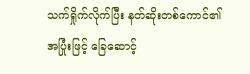သက်ရှိုက်လိုက်ပြီး နတ်ဆိုးတစ်ကောင်၏အပြုံးဖြင့် ခြေဆောင့်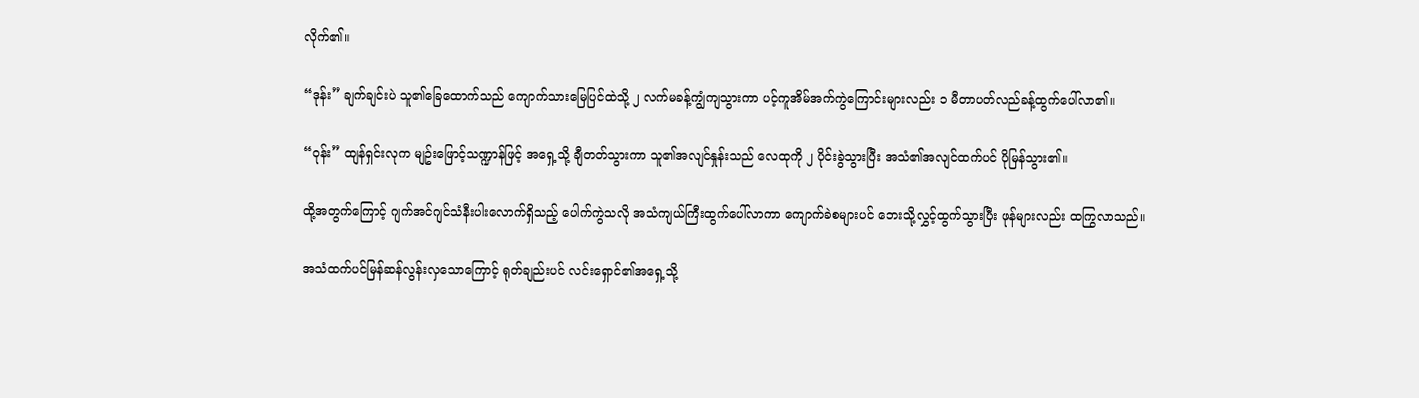လိုက်၏။

“ဒုန်း” ချက်ချင်းပဲ သူ၏ခြေထောက်သည် ကျောက်သားမြေပြင်ထဲသို့ ၂ လက်မခန့်ကျွံကျသွားကာ ပင့်ကူအိမ်အက်ကွဲကြောင်းများလည်း ၁ မီတာပတ်လည်ခန့်ထွက်ပေါ်လာ၏။

“ဝုန်း” ထျန်ရှင်းလုက မျဥ်းဖြောင့်သဏ္ဍာန်ဖြင့် အရှေ့သို့ ချီတတ်သွားကာ သူ၏အလျင်နှုန်းသည် လေထုကို ၂ ပိုင်းခွဲသွားပြီး အသံ၏အလျင်ထက်ပင် ပိုမြန်သွား၏။

ထို့အတွက်ကြောင့် ဂျက်အင်ဂျင်သံနီးပါးလောက်ရှိသည့် ပေါက်ကွဲသလို အသံကျယ်ကြီးထွက်ပေါ်လာကာ ကျောက်ခဲစများပင် ဘေးသို့လွှင့်ထွက်သွားပြီး ဖုန်များလည်း ထကြွလာသည်။

အသံထက်ပင်မြန်ဆန်လွန်းလှသောကြောင့် ရုတ်ချည်းပင် လင်းရှောင်၏အရှေ့သို့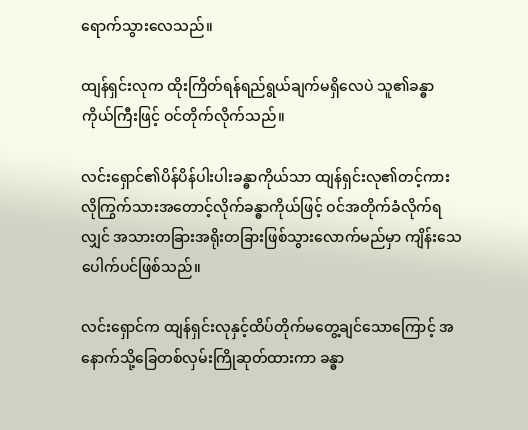ရောက်သွားလေသည်။

ထျန်ရှင်းလုက ထိုးကြိတ်ရန်ရည်ရွယ်ချက်မရှိလေပဲ သူ၏ခန္ဓာကိုယ်ကြီးဖြင့် ဝင်တိုက်လိုက်သည်။

လင်းရှောင်၏ပိန်ပိန်ပါးပါးခန္ဓာကိုယ်သာ ထျန်ရှင်းလု၏တင့်ကားလိုကြွက်သားအတောင့်လိုက်ခန္ဓာကိုယ်ဖြင့် ဝင်အတိုက်ခံလိုက်ရလျှင် အသားတခြားအရိုးတခြားဖြစ်သွားလောက်မည်မှာ ကျိန်းသေပေါက်ပင်ဖြစ်သည်။

လင်းရှောင်က ထျန်ရှင်းလုနှင့်ထိပ်တိုက်မတွေ့ချင်သောကြောင့် အနောက်သို့ခြေတစ်လှမ်းကြိုဆုတ်ထားကာ ခန္ဓာ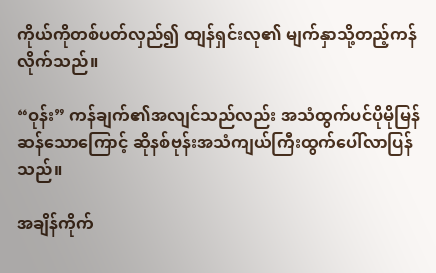ကိုယ်ကိုတစ်ပတ်လှည်၍ ထျန်ရှင်းလု၏ မျက်နှာသို့တည့်ကန်လိုက်သည်။

“ဝုန်း” ကန်ချက်၏အလျင်သည်လည်း အသံထွက်ပင်ပိုမိုမြန်ဆန်သောကြောင့် ဆိုနစ်ဗုန်းအသံကျယ်ကြီးထွက်ပေါ်လာပြန်သည်။

အချိန်ကိုက်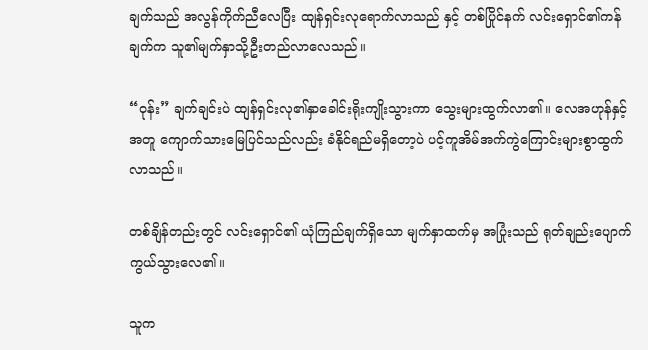ချက်သည် အလွန်ကိုက်ညီလေပြီး ထျန်ရှင်းလုရောက်လာသည် နှင့် တစ်ပြိုင်နက် လင်းရှောင်၏ကန်ချက်က သူ၏မျက်နှာသို့ဦးတည်လာလေသည်။

“ဝုန်း” ချက်ချင်းပဲ ထျန်ရှင်းလု၏နှာခေါင်းရိုးကျိုးသွားကာ သွေးများထွက်လာ၏။ လေအဟုန်နှင့်အတူ ကျောက်သားမြေပြင်သည်လည်း ခံနိုင်ရည်မရှိတော့ပဲ ပင့်ကူအိမ်အက်ကွဲကြောင်းများစွာထွက်လာသည်။

တစ်ချိန်တည်းတွင် လင်းရှောင်၏ ယုံကြည်ချက်ရှိသော မျက်နှာထက်မှ အပြုံးသည် ရုတ်ချည်းပျောက်ကွယ်သွားလေ၏။

သူက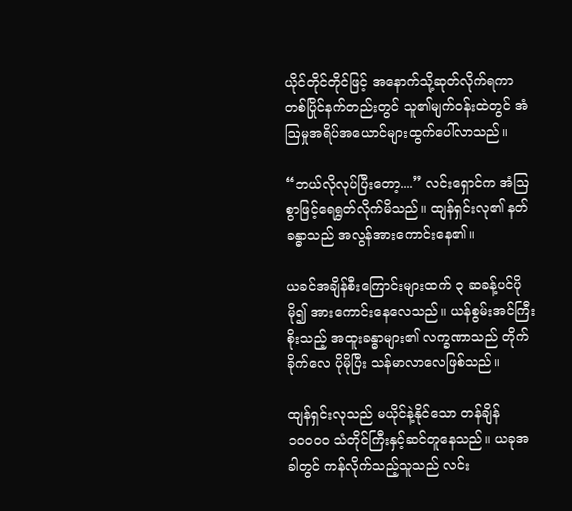ယိုင်တိုင်တိုင်ဖြင့် အနောက်သို့ဆုတ်လိုက်ရကာ တစ်ပြိုင်နက်တည်းတွင် သူ၏မျက်ဝန်းထဲတွင် အံဩမှုအရိပ်အယောင်များထွက်ပေါ်လာသည်။

“ဘယ်လိုလုပ်ပြီးတော့....” လင်းရှောင်က အံဩစွာဖြင့်ရေရွတ်လိုက်မိသည်။ ထျန်ရှင်းလု၏ နတ်ခန္ဓာသည် အလွန်အားကောင်းနေ၏။

ယခင်အချိန်စီးကြောင်းများထက် ၃ ဆခန့်ပင်ပိုမို၍ အားကောင်းနေလေသည်။ ယန်စွမ်းအင်ကြီးစိုးသည့် အထူးခန္ဓာများ၏ လက္ခဏာသည် တိုက်ခိုက်လေ ပိုမိုပြီး သန်မာလာလေဖြစ်သည်။

ထျန်ရှင်းလုသည် မယိုင်နဲ့နိုင်သော တန်ချိန် ၁၀၀၀၀ သံတိုင်ကြီးနှင့်ဆင်တူနေသည်။ ယခုအခါတွင် ကန်လိုက်သည့်သူသည် လင်း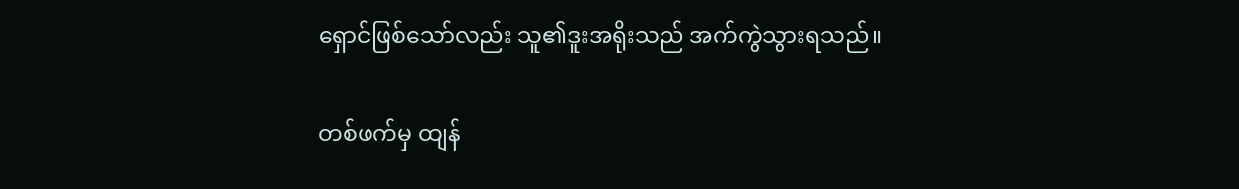ရှောင်ဖြစ်သော်လည်း သူ၏ဒူးအရိုးသည် အက်ကွဲသွားရသည်။

တစ်ဖက်မှ ထျန်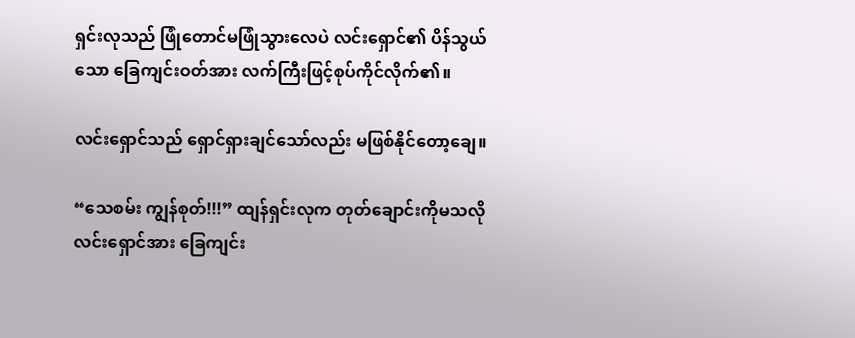ရှင်းလုသည် ဖြုံတောင်မဖြုံသွားလေပဲ လင်းရှောင်၏ ပိန်သွယ်သော ခြေကျင်းဝတ်အား လက်ကြီးဖြင့်စုပ်ကိုင်လိုက်၏။

လင်းရှောင်သည် ရှောင်ရှားချင်သော်လည်း မဖြစ်နိုင်တော့ချေ။

“သေစမ်း ကျွန်စုတ်!!!” ထျန်ရှင်းလုက တုတ်ချောင်းကိုမသလို လင်းရှောင်အား ခြေကျင်း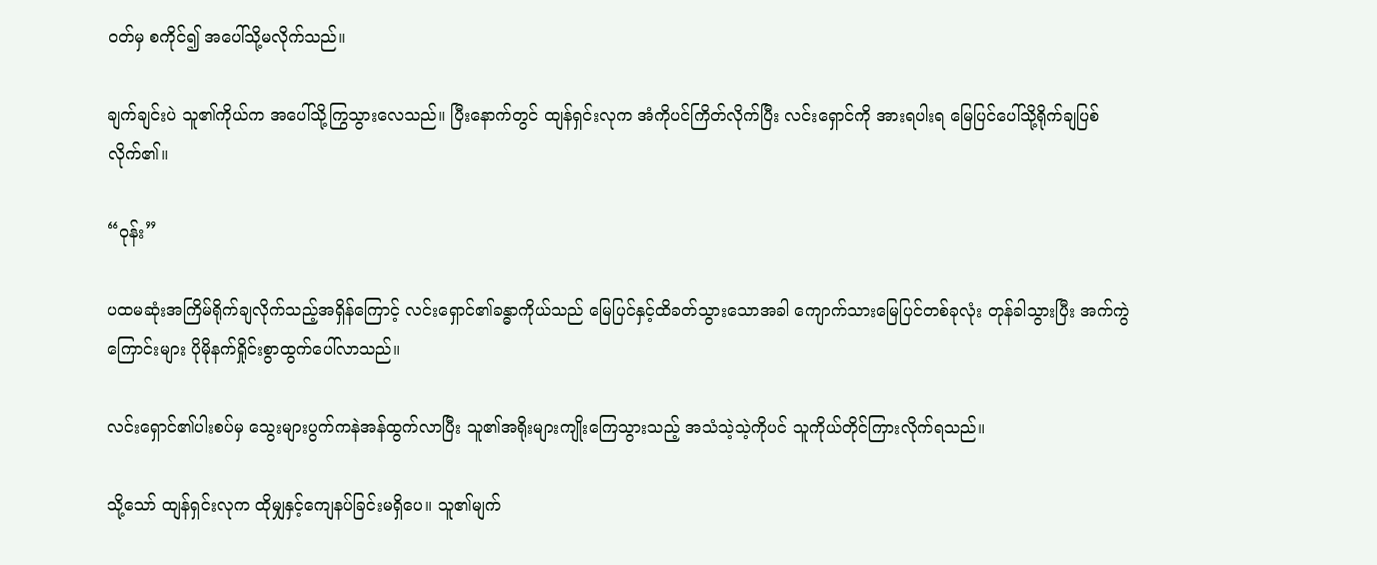ဝတ်မှ စကိုင်၍ အပေါ်သို့မလိုက်သည်။

ချက်ချင်းပဲ သူ၏ကိုယ်က အပေါ်သို့ကြွသွားလေသည်။ ပြီးနောက်တွင် ထျန်ရှင်းလုက အံကိုပင်ကြိတ်လိုက်ပြီး လင်းရှောင်ကို အားရပါးရ မြေပြင်ပေါ်သို့ရိုက်ချပြစ်လိုက်၏။

“ဝုန်း”

ပထမဆုံးအကြိမ်ရိုက်ချလိုက်သည့်အရှိန်ကြောင့် လင်းရှောင်၏ခန္ဓာကိုယ်သည် မြေပြင်နှင့်ထိခတ်သွားသောအခါ ကျောက်သားမြေပြင်တစ်ခုလုံး တုန်ခါသွားပြီး အက်ကွဲကြောင်းများ ပိုမိုနက်ရှိုင်းစွာထွက်ပေါ်လာသည်။

လင်းရှောင်၏ပါးစပ်မှ သွေးများပွက်ကနဲအန်ထွက်လာပြီး သူ၏အရိုးများကျိုးကြေသွားသည့် အသံသဲ့သဲ့ကိုပင် သူကိုယ်တိုင်ကြားလိုက်ရသည်။

သို့သော် ထျန်ရှင်းလုက ထိုမျှနှင့်ကျေနပ်ခြင်းမရှိပေ။ သူ၏မျက်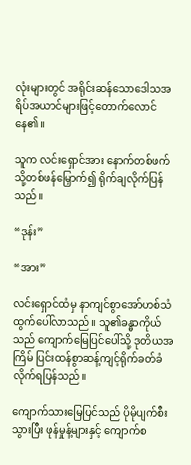လုံးများတွင် အရိုင်းဆန်သောဒေါသအရိပ်အယာင်များဖြင့်တောက်လောင်နေ၏။

သူက လင်းရှောင်အား နောက်တစ်ဖက်သို့တစ်ဖန်မြှောက်၍ ရိုက်ချလိုက်ပြန်သည်။

“ဒုန်း”

“အား”

လင်းရှောင်ထံမှ နာကျင်စွာအော်ဟစ်သံထွက်ပေါ်လာသည်။ သူ၏ခန္ဓာကိုယ်သည် ကျောက်မြေပြင်ပေါ်သို့ ဒုတိယအကြိမ် ပြင်းထန်စွာဆန့်ကျင့်ရိုက်ခတ်ခံလိုက်ရပြန်သည်။

ကျောက်သားမြေပြင်သည် ပိုမိုပျက်စီးသွားပြီး ဖုန်မှုန့်များနှင့် ကျောက်စ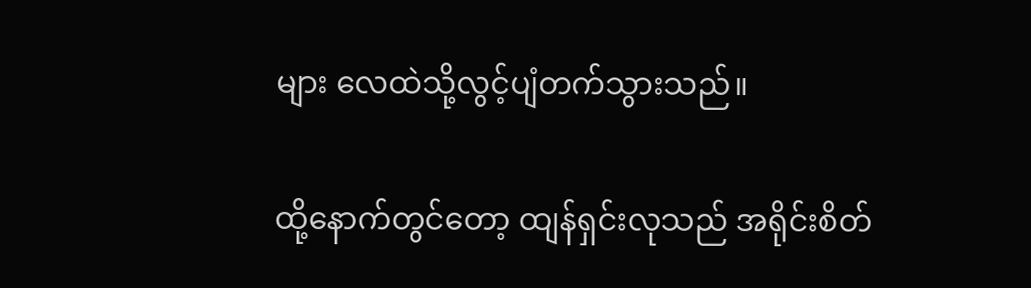များ လေထဲသို့လွင့်ပျံတက်သွားသည်။

ထို့နောက်တွင်တော့ ထျန်ရှင်းလုသည် အရိုင်းစိတ်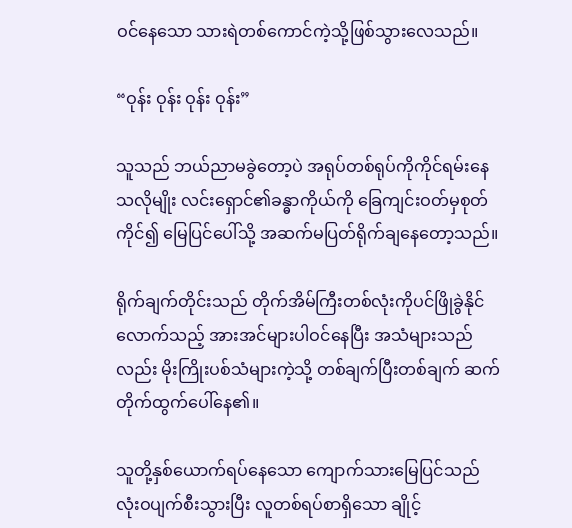ဝင်နေသော သားရဲတစ်ကောင်ကဲ့သို့ဖြစ်သွားလေသည်။

“ဝုန်း ဝုန်း ဝုန်း ဝုန်း”

သူသည် ဘယ်ညာမခွဲတော့ပဲ အရုပ်တစ်ရုပ်ကိုကိုင်ရမ်းနေသလိုမျိုး လင်းရှောင်၏ခန္ဓာကိုယ်ကို ခြေကျင်းဝတ်မှစုတ်ကိုင်၍ မြေပြင်ပေါ်သို့ အဆက်မပြတ်ရိုက်ချနေတော့သည်။

ရိုက်ချက်တိုင်းသည် တိုက်အိမ်ကြီးတစ်လုံးကိုပင်ဖြိုခွဲနိုင်လောက်သည့် အားအင်များပါဝင်နေပြီး အသံများသည်လည်း မိုးကြိုးပစ်သံများကဲ့သို့ တစ်ချက်ပြီးတစ်ချက် ဆက်တိုက်ထွက်ပေါ်နေ၏။

သူတို့နှစ်ယောက်ရပ်နေသော ကျောက်သားမြေပြင်သည် လုံးဝပျက်စီးသွားပြီး လူတစ်ရပ်စာရှိသော ချိုင့်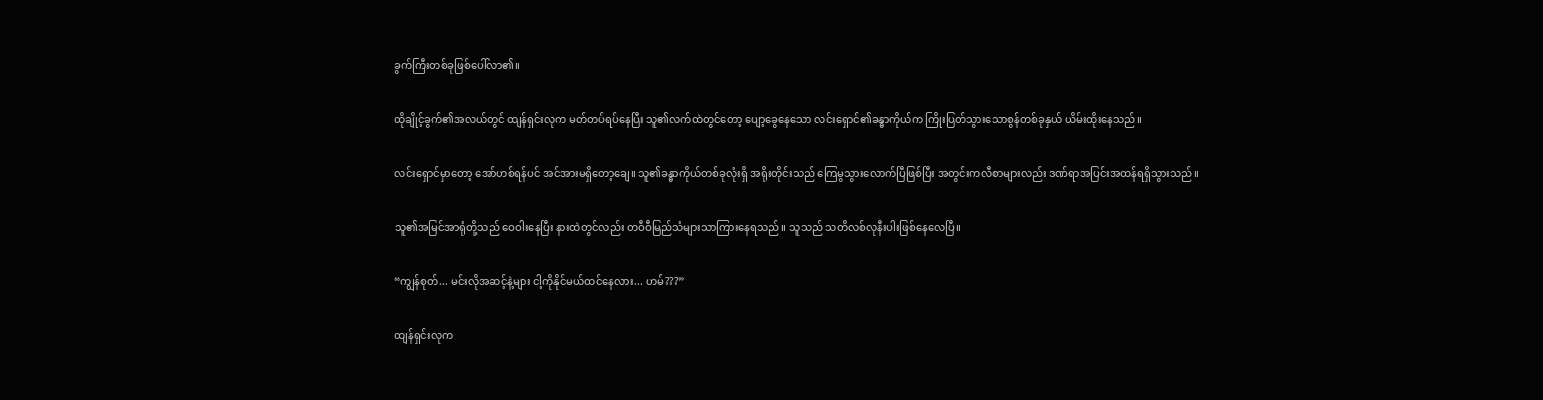ခွက်ကြီးတစ်ခုဖြစ်ပေါ်လာ၏။

ထိုချိုင့်ခွက်၏အလယ်တွင် ထျန်ရှင်းလုက မတ်တပ်ရပ်နေပြီး သူ၏လက်ထဲတွင်တော့ ပျော့ခွေနေသော လင်းရှောင်၏ခန္ဓာကိုယ်က ကြိုးပြတ်သွားသောစွန်တစ်ခုနှယ် ယိမ်းထိုးနေသည်။

လင်းရှောင်မှာတော့ အော်ဟစ်ရန်ပင် အင်အားမရှိတော့ချေ။ သူ၏ခန္ဓာကိုယ်တစ်ခုလုံးရှိ အရိုးတိုင်းသည် ကြေမွသွားလောက်ပြီဖြစ်ပြီး အတွင်းကလီစာများလည်း ဒဏ်ရာအပြင်းအထန်ရရှိသွားသည်။

သူ၏အမြင်အာရုံတို့သည် ဝေဝါးနေပြီး နားထဲတွင်လည်း တဝီဝီမြည်သံများသာကြားနေရသည်။ သူသည် သတိလစ်လုနီးပါးဖြစ်နေလေပြီ။

“ကျွန်စုတ်... မင်းလိုအဆင့်နဲ့များ ငါ့ကိုနိုင်မယ်ထင်နေလား... ဟမ်???”

ထျန်ရှင်းလုက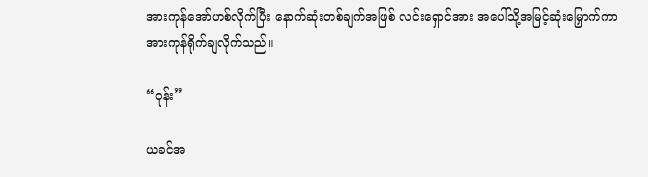အားကုန်အော်ဟစ်လိုက်ပြီး နောက်ဆုံးတစ်ချက်အဖြစ် လင်းရှောင်အား အပေါ်သို့အမြင့်ဆုံးမြှောက်ကာ အားကုန်ရိုက်ချလိုက်သည်။

“ဝုန်း”

ယခင်အ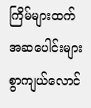ကြိမ်များထက် အဆပေါင်းများစွာကျယ်လောင်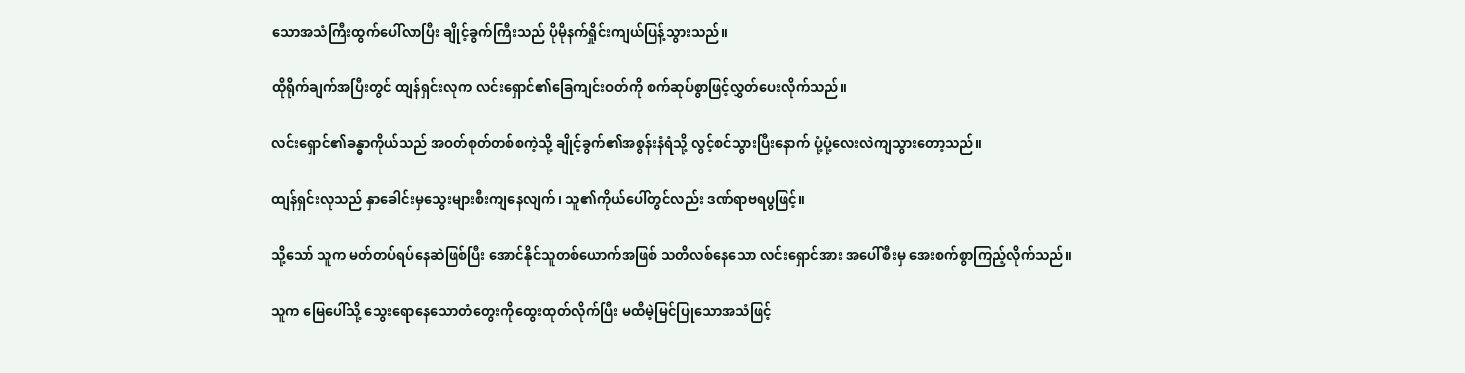သောအသံကြီးထွက်ပေါ်လာပြီး ချိုင့်ခွက်ကြီးသည် ပိုမိုနက်ရှိုင်းကျယ်ပြန့်သွားသည်။

ထိုရိုက်ချက်အပြီးတွင် ထျန်ရှင်းလုက လင်းရှောင်၏ခြေကျင်းဝတ်ကို စက်ဆုပ်စွာဖြင့်လွှတ်ပေးလိုက်သည်။

လင်းရှောင်၏ခန္ဓာကိုယ်သည် အဝတ်စုတ်တစ်စကဲ့သို့ ချိုင့်ခွက်၏အစွန်းနံရံသို့ လွင့်စင်သွားပြီးနောက် ပုံ့ပုံ့လေးလဲကျသွားတော့သည်။

ထျန်ရှင်းလုသည် နှာခေါင်းမှသွေးများစီးကျနေလျက်၊ သူ၏ကိုယ်ပေါ်တွင်လည်း ဒဏ်ရာဗရပွဖြင့်။

သို့သော် သူက မတ်တပ်ရပ်နေဆဲဖြစ်ပြီး အောင်နိုင်သူတစ်ယောက်အဖြစ် သတိလစ်နေသော လင်းရှောင်အား အပေါ်စီးမှ အေးစက်စွာကြည့်လိုက်သည်။

သူက မြေပေါ်သို့ သွေးရောနေသောတံတွေးကိုထွေးထုတ်လိုက်ပြီး မထီမဲ့မြင်ပြုသောအသံဖြင့်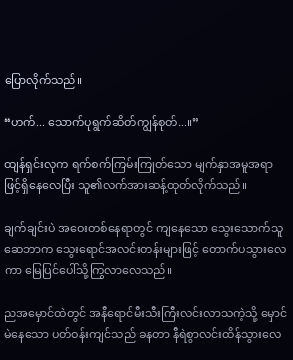ပြောလိုက်သည်။

“ဟက်... သောက်ပုရွက်ဆိတ်ကျွန်စုတ်...။”

ထျန်ရှင်းလုက ရက်စက်ကြမ်းကြုတ်သော မျက်နှာအမူအရာဖြင့်ရှိနေလေပြီး သူ၏လက်အားဆန့်ထုတ်လိုက်သည်။

ချက်ချင်းပဲ အဝေးတစ်နေရာတွင် ကျနေသော သွေးသောက်သူဆေဘာက သွေးရောင်အလင်းတန်းများဖြင့် တောက်ပသွားလေကာ မြေပြင်ပေါ်သို့ကြွလာလေသည်။

ညအမှောင်ထဲတွင် အနီရောင်မီးသီးကြီးလင်းလာသကဲ့သို့ မှောင်မဲနေသော ပတ်ဝန်းကျင်သည် ခနတာ နီရဲစွာလင်းထိန်သွားလေ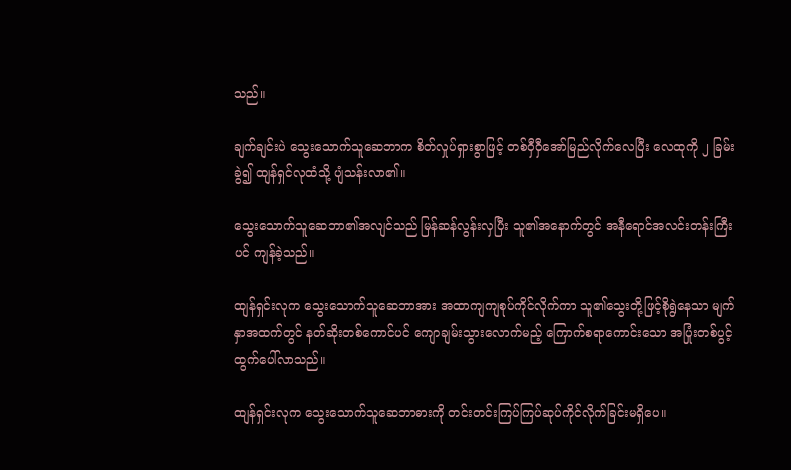သည်။

ချက်ချင်းပဲ သွေးသောက်သူဆေဘာက စိတ်လှုပ်ရှားစွာဖြင့် တစ်ဝှီဝှီအော်မြည်လိုက်လေပြီး လေထုကို ၂ ခြမ်းခွဲ၍ ထျန်ရှင်လုထံသို့ ပျံသန်းလာ၏။

သွေးသောက်သူဆေဘာ၏အလျင်သည် မြန်ဆန်လွန်းလှပြီး သူ၏အနောက်တွင် အနီရောင်အလင်းတန်းကြီးပင် ကျန်ခဲ့သည်။

ထျန်ရှင်းလုက သွေးသောက်သူဆေဘာအား အထာကျကျစုပ်ကိုင်လိုက်ကာ သူ၏သွေးတို့ဖြင့်စိုရွဲနေသာ မျက်နှာအထက်တွင် နတ်ဆိုးတစ်ကောင်ပင် ကျောချမ်းသွားလောက်မည့် ကြောက်စရာကောင်းသော အပြုံးတစ်ပွင့်ထွက်ပေါ်လာသည်။

ထျန်ရှင်းလုက သွေးသောက်သူဆေဘာဓားကို တင်းတင်းကြပ်ကြပ်ဆုပ်ကိုင်လိုက်ခြင်းမရှိပေ။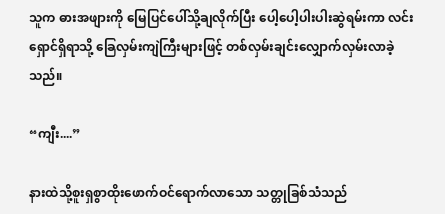သူက ဓားအဖျားကို မြေပြင်ပေါ်သို့ချလိုက်ပြီး ပေါ့ပေါ့ပါးပါးဆွဲရမ်းကာ လင်းရှောင်ရှိရာသို့ ခြေလှမ်းကျဲကြီးများဖြင့် တစ်လှမ်းချင်းလျှောက်လှမ်းလာခဲ့သည်။

“ကျီး....”

နားထဲသို့စူးရှစွာထိုးဖောက်ဝင်ရောက်လာသော သတ္တုခြစ်သံသည်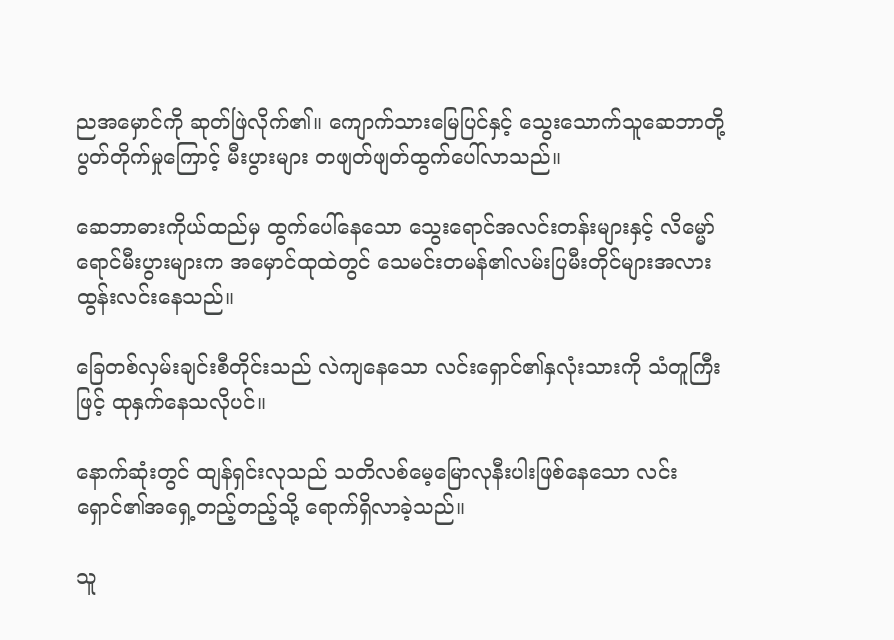ညအမှောင်ကို ဆုတ်ဖြဲလိုက်၏။ ကျောက်သားမြေပြင်နှင့် သွေးသောက်သူဆေဘာတို့ ပွတ်တိုက်မှုကြောင့် မီးပွားများ တဖျတ်ဖျတ်ထွက်ပေါ်လာသည်။

ဆေဘာဓားကိုယ်ထည်မှ ထွက်ပေါ်နေသော သွေးရောင်အလင်းတန်းများနှင့် လိမ္မော်ရောင်မီးပွားများက အမှောင်ထုထဲတွင် သေမင်းတမန်၏လမ်းပြမီးတိုင်များအလား ထွန်းလင်းနေသည်။

ခြေတစ်လှမ်းချင်းစီတိုင်းသည် လဲကျနေသော လင်းရှောင်၏နှလုံးသားကို သံတူကြီးဖြင့် ထုနှက်နေသလိုပင်။

နောက်ဆုံးတွင် ထျန်ရှင်းလုသည် သတိလစ်မေ့မြောလုနီးပါးဖြစ်နေသော လင်းရှောင်၏အရှေ့တည့်တည့်သို့ ရောက်ရှိလာခဲ့သည်။

သူ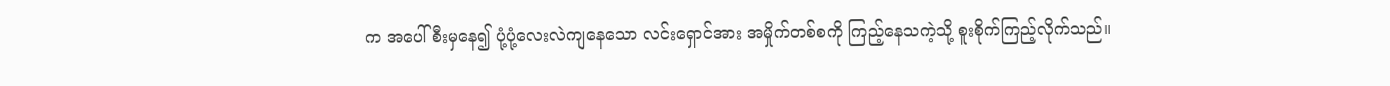က အပေါ်စီးမှနေ၍ ပုံ့ပုံ့လေးလဲကျနေသော လင်းရှောင်အား အမှိုက်တစ်စကို ကြည့်နေသကဲ့သို့ စူးစိုက်ကြည့်လိုက်သည်။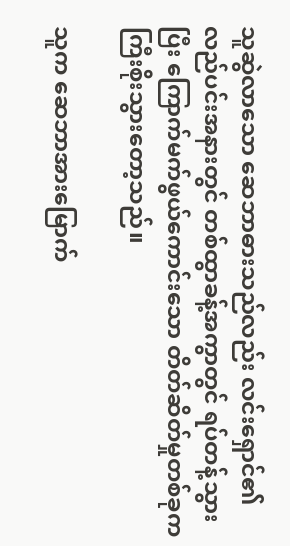သူဆွဲလာသော ဆေဘာဓားသည်လည်း လင်းရှောင်၏လည်ပင်းအနားတွင် တစ်ထွာခန့်အကွာတွင် ရပ်တန့်သွားပြီး ကြောက်မက်ဖွယ်ကောင်းသော တိတ်ဆိတ်မှုတစ်ခုက ကြီးစိုးသွားတော့သည်။

သူက ဆေဘာအားမြောက်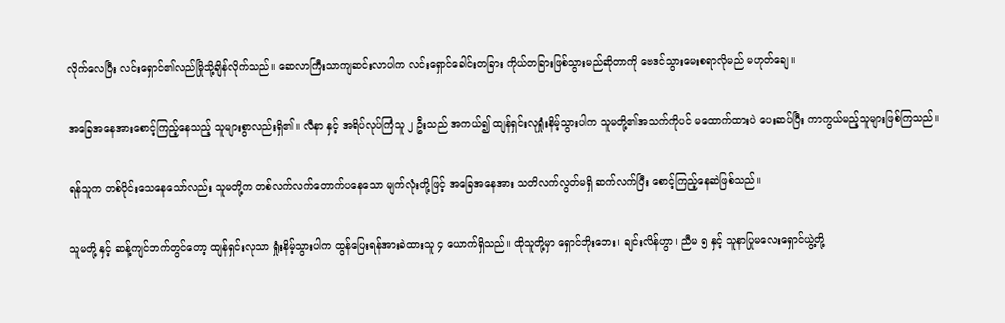လိုက်လေပြီး လင်းရှောင်၏လည်မြိုသို့ချိန်လိုက်သည်။ ဆေလာကြီးသာကျဆင်းလာပါက လင်းရှောင်ခေါင်းတခြား ကိုယ်တခြားဖြစ်သွားမည်ဆိုတာကို ဗေဒင်သွားမေးစရာလိုမည် မဟုတ်ချေ။

အခြေအနေအားစောင့်ကြည့်နေသည့် သူများစွာလည်းရှိ၏။ လီနာ နှင့် အရိပ်လုပ်ကြံသူ ၂ ဦးသည် အကယ်၍ ထျန်ရှင်းလုရှုံးနိမ့်သွားပါက သူမတို့၏အသက်ကိုပင် မထောက်ထားပဲ ပေးဆပ်ပြီး ကာကွယ်မည့်သူများဖြစ်ကြသည်။

ရန်သူက တစ်ပိုင်းသေနေသော်လည်း သူမတို့က တစ်လက်လက်တောက်ပနေသော မျက်လုံးတို့ဖြင့် အခြေအနေအား သတိလက်လွတ်မရှိ ဆက်လက်ပြီး စောင့်ကြည့်နေဆဲဖြစ်သည်။

သူမတို့ နှင့် ဆန့်ကျင်ဘက်တွင်တော့ ထျန်ရှင်းလုသာ ရှုံးနိမ့်သွားပါက ထွန်ပြေးရန်အားခဲထားသူ ၄ ယောက်ရှိသည်။ ထိုသူတို့မှာ ရှောင်ဘိုးဘေး၊ ချင်းလိန်ဟွာ၊ ညီမ ၅ နှင့် သူနာပြုမလေးရှောင်ယွဲ့တို့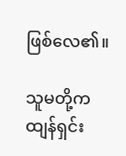ဖြစ်လေ၏။

သူမတို့က ထျန်ရှင်း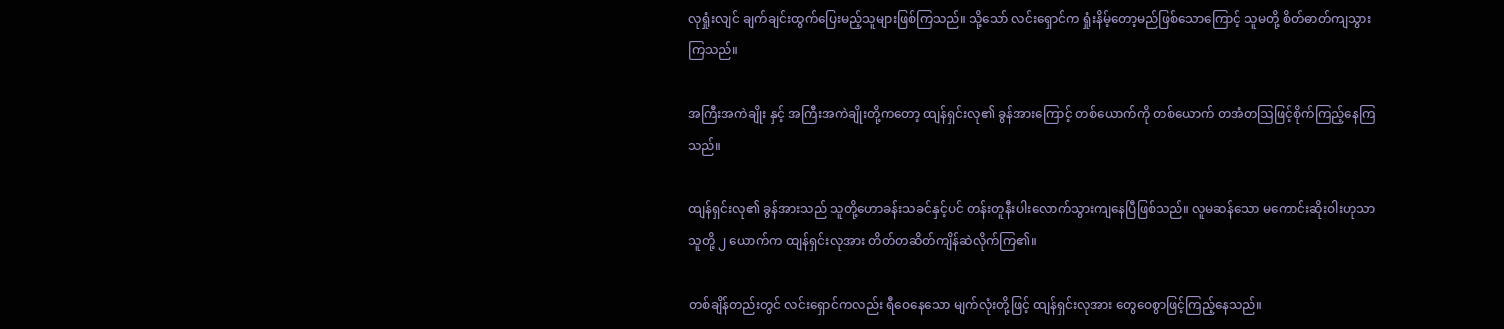လုရှုံးလျင် ချက်ချင်းထွက်ပြေးမည့်သူများဖြစ်ကြသည်။ သို့သော် လင်းရှောင်က ရှုံးနိမ့်တော့မည်ဖြစ်သောကြောင့် သူမတို့ စိတ်ဓာတ်ကျသွားကြသည်။

အကြီးအကဲချိုး နှင့် အကြီးအကဲချိုးတို့ကတော့ ထျန်ရှင်းလု၏ ခွန်အားကြောင့် တစ်ယောက်ကို တစ်ယောက် တအံတဩဖြင့်စိုက်ကြည့်နေကြသည်။

ထျန်ရှင်းလု၏ ခွန်အားသည် သူတို့ဟောခန်းသခင်နှင့်ပင် တန်းတူနီးပါးလောက်သွားကျနေပြီဖြစ်သည်။ လူမဆန်သော မကောင်းဆိုးဝါးဟုသာ သူတို့ ၂ ယောက်က ထျန်ရှင်းလုအား တိတ်တဆိတ်ကျိန်ဆဲလိုက်ကြ၏။

တစ်ချိန်တည်းတွင် လင်းရှောင်ကလည်း ရီဝေနေသော မျက်လုံးတို့ဖြင့် ထျန်ရှင်းလုအား တွေဝေစွာဖြင့်ကြည့်နေသည်။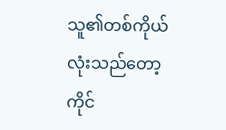သူ၏တစ်ကိုယ်လုံးသည်တော့ ကိုင်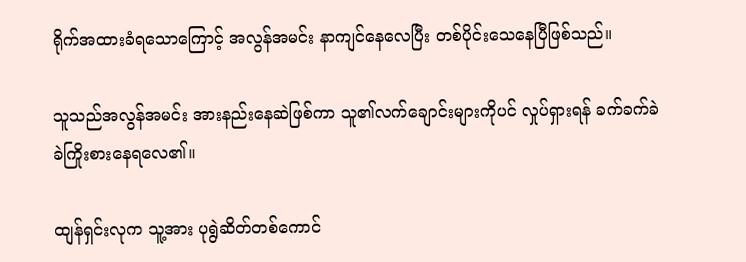ရိုက်အထားခံရသောကြောင့် အလွန်အမင်း နာကျင်နေလေပြီး တစ်ပိုင်းသေနေပြီဖြစ်သည်။

သူသည်အလွန်အမင်း အားနည်းနေဆဲဖြစ်ကာ သူ၏လက်ချောင်းများကိုပင် လှုပ်ရှားရန် ခက်ခက်ခဲခဲကြိုးစားနေရလေ၏။

ထျန်ရှင်းလုက သူ့အား ပုရွဲဆိတ်တစ်ကောင်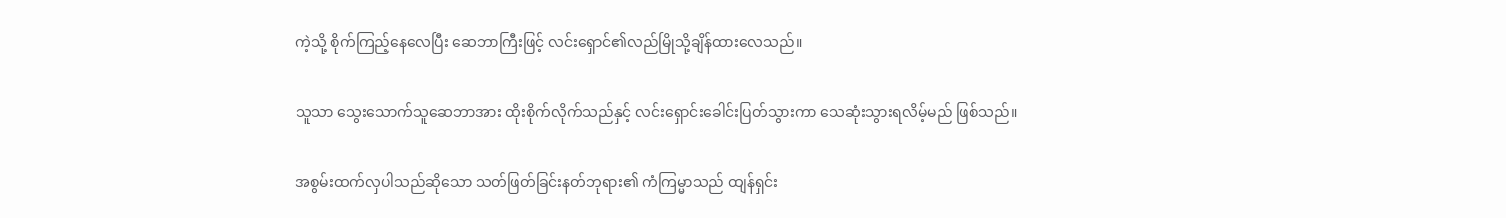ကဲ့သို့ စိုက်ကြည့်နေလေပြီး ဆေဘာကြီးဖြင့် လင်းရှောင်၏လည်မြိုသို့ချိန်ထားလေသည်။

သူသာ သွေးသောက်သူဆေဘာအား ထိုးစိုက်လိုက်သည်နှင့် လင်းရှောင်းခေါင်းပြတ်သွားကာ သေဆုံးသွားရလိမ့်မည် ဖြစ်သည်။

အစွမ်းထက်လှပါသည်ဆိုသော သတ်ဖြတ်ခြင်းနတ်ဘုရား၏ ကံကြမ္မာသည် ထျန်ရှင်း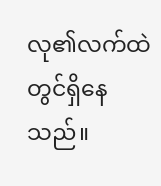လု၏လက်ထဲတွင်ရှိနေသည်။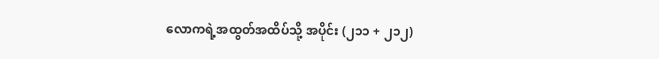လောကရဲ့အထွတ်အထိပ်သို့ အပိုင်း (၂၁၁ + ၂၁၂)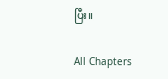ပြီး။

All Chapters